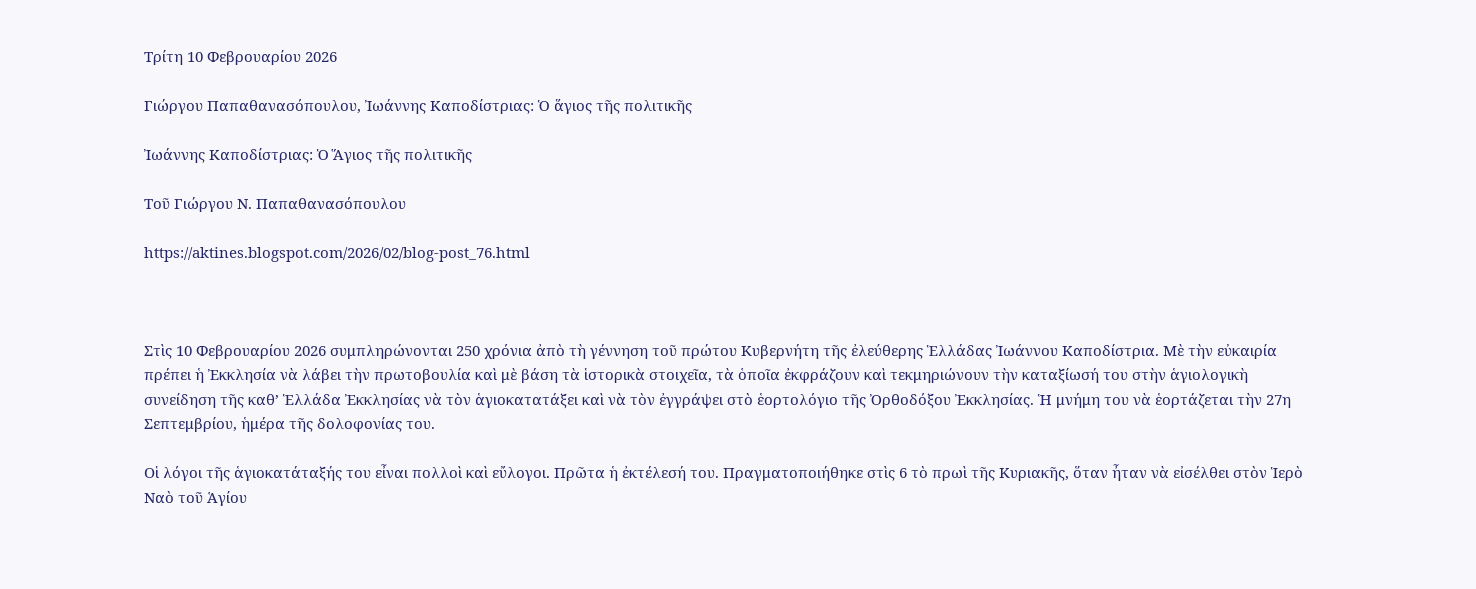Τρίτη 10 Φεβρουαρίου 2026

Γιώργου Παπαθανασόπουλου, Ἰωάννης Καποδίστριας: Ὁ ἅγιος τῆς πολιτικῆς

Ἰωάννης Καποδίστριας: Ὁ Ἅγιος τῆς πολιτικῆς

Τοῦ Γιώργου Ν. Παπαθανασόπουλου

https://aktines.blogspot.com/2026/02/blog-post_76.html



Στὶς 10 Φεβρουαρίου 2026 συμπληρώνονται 250 χρόνια ἀπὸ τὴ γέννηση τοῦ πρώτου Κυβερνήτη τῆς ἐλεύθερης Ἑλλάδας Ἰωάννου Καποδίστρια. Μὲ τὴν εὐκαιρία πρέπει ἡ Ἐκκλησία νὰ λάβει τὴν πρωτοβουλία καὶ μὲ βάση τὰ ἱστορικὰ στοιχεῖα, τὰ ὁποῖα ἐκφράζουν καὶ τεκμηριώνουν τὴν καταξίωσή του στὴν ἁγιολογικὴ συνείδηση τῆς καθ’ Ἑλλάδα Ἐκκλησίας νὰ τὸν ἁγιοκατατάξει καὶ νὰ τὸν ἐγγράψει στὸ ἑορτολόγιο τῆς Ὀρθοδόξου Ἐκκλησίας. Ἡ μνήμη του νὰ ἑορτάζεται τὴν 27η Σεπτεμβρίου, ἡμέρα τῆς δολοφονίας του.

Οἱ λόγοι τῆς ἁγιοκατάταξής του εἶναι πολλοὶ καὶ εὔλογοι. Πρῶτα ἡ ἐκτέλεσή του. Πραγματοποιήθηκε στὶς 6 τὸ πρωὶ τῆς Κυριακῆς, ὅταν ἦταν νὰ εἰσέλθει στὸν Ἱερὸ Ναὸ τοῦ Ἁγίου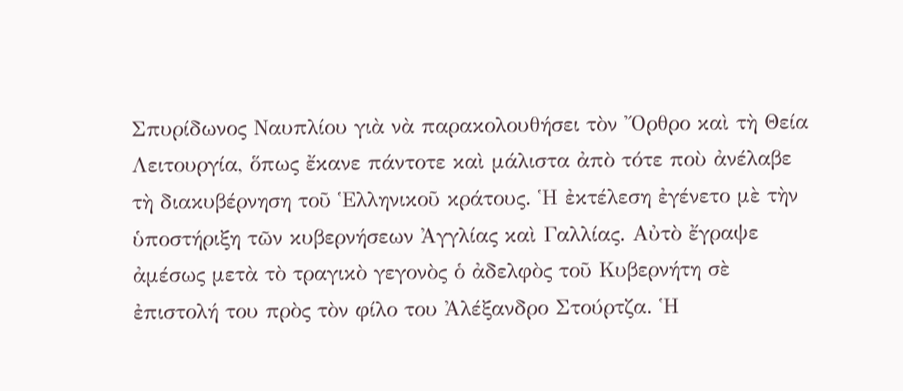Σπυρίδωνος Ναυπλίου γιὰ νὰ παρακολουθήσει τὸν Ὄρθρο καὶ τὴ Θεία Λειτουργία, ὅπως ἔκανε πάντοτε καὶ μάλιστα ἀπὸ τότε ποὺ ἀνέλαβε τὴ διακυβέρνηση τοῦ Ἑλληνικοῦ κράτους. Ἡ ἐκτέλεση ἐγένετο μὲ τὴν ὑποστήριξη τῶν κυβερνήσεων Ἀγγλίας καὶ Γαλλίας. Αὐτὸ ἔγραψε ἀμέσως μετὰ τὸ τραγικὸ γεγονὸς ὁ ἀδελφὸς τοῦ Κυβερνήτη σὲ ἐπιστολή του πρὸς τὸν φίλο του Ἀλέξανδρο Στούρτζα. Ἡ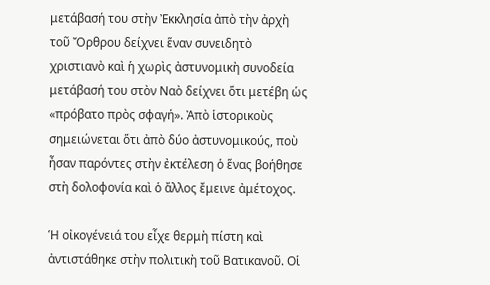μετάβασή του στὴν Ἐκκλησία ἀπὸ τὴν ἀρχὴ τοῦ Ὄρθρου δείχνει ἕναν συνειδητὸ χριστιανὸ καὶ ἡ χωρὶς ἀστυνομικὴ συνοδεία μετάβασή του στὸν Ναὸ δείχνει ὅτι μετέβη ὡς «πρόβατο πρὸς σφαγή». Ἀπὸ ἱστορικοὺς σημειώνεται ὅτι ἀπὸ δύο ἀστυνομικούς, ποὺ ἦσαν παρόντες στὴν ἐκτέλεση ὁ ἕνας βοήθησε στὴ δολοφονία καὶ ὁ ἄλλος ἔμεινε ἀμέτοχος.

Ἡ οἰκογένειά του εἶχε θερμὴ πίστη καὶ ἀντιστάθηκε στὴν πολιτικὴ τοῦ Βατικανοῦ. Οἱ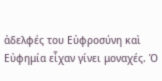ἀδελφές του Εὐφροσύνη καὶ Εὐφημία εἶχαν γίνει μοναχές. Ὁ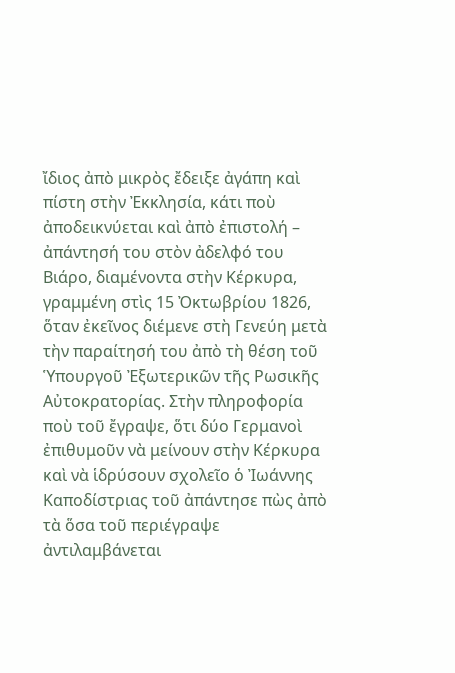ἴδιος ἀπὸ μικρὸς ἔδειξε ἀγάπη καὶ πίστη στὴν Ἐκκλησία, κάτι ποὺ ἀποδεικνύεται καὶ ἀπὸ ἐπιστολή – ἀπάντησή του στὸν ἀδελφό του Βιάρο, διαμένοντα στὴν Κέρκυρα, γραμμένη στὶς 15 Ὀκτωβρίου 1826, ὅταν ἐκεῖνος διέμενε στὴ Γενεύη μετὰ τὴν παραίτησή του ἀπὸ τὴ θέση τοῦ Ὑπουργοῦ Ἐξωτερικῶν τῆς Ρωσικῆς Αὐτοκρατορίας. Στὴν πληροφορία ποὺ τοῦ ἔγραψε, ὅτι δύο Γερμανοὶ ἐπιθυμοῦν νὰ μείνουν στὴν Κέρκυρα καὶ νὰ ἱδρύσουν σχολεῖο ὁ Ἰωάννης Καποδίστριας τοῦ ἀπάντησε πὼς ἀπὸ τὰ ὅσα τοῦ περιέγραψε ἀντιλαμβάνεται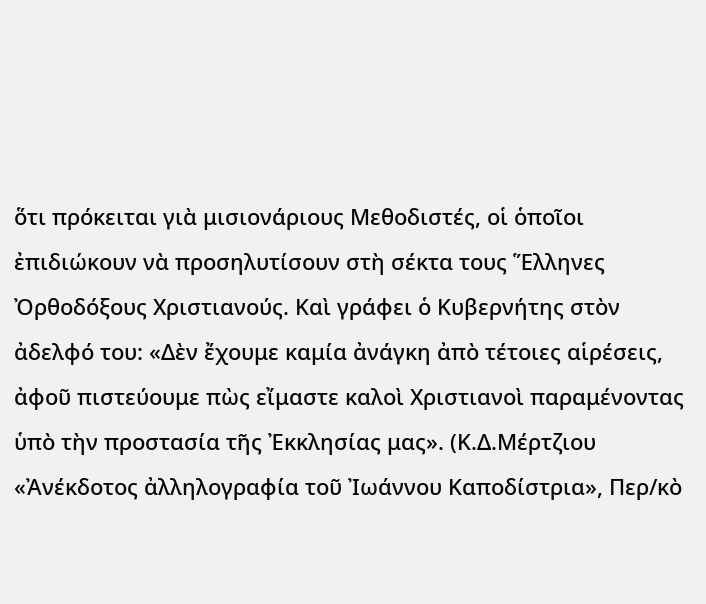ὅτι πρόκειται γιὰ μισιονάριους Μεθοδιστές, οἱ ὁποῖοι ἐπιδιώκουν νὰ προσηλυτίσουν στὴ σέκτα τους Ἕλληνες Ὀρθοδόξους Χριστιανούς. Καὶ γράφει ὁ Κυβερνήτης στὸν ἀδελφό του: «Δὲν ἔχουμε καμία ἀνάγκη ἀπὸ τέτοιες αἱρέσεις, ἀφοῦ πιστεύουμε πὼς εἴμαστε καλοὶ Χριστιανοὶ παραμένοντας ὑπὸ τὴν προστασία τῆς Ἐκκλησίας μας». (Κ.Δ.Μέρτζιου «Ἀνέκδοτος ἀλληλογραφία τοῦ Ἰωάννου Καποδίστρια», Περ/κὸ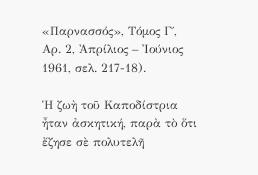«Παρνασσός», Τόμος Γ΄, Αρ. 2, Ἀπρίλιος – Ἰούνιος 1961, σελ. 217-18).

Ἡ ζωὴ τοῦ Καποδίστρια ἦταν ἀσκητική, παρὰ τὸ ὅτι ἔζησε σὲ πολυτελῆ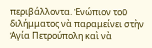περιβάλλοντα. Ἐνώπιον τοῦ διλήμματος νὰ παραμείνει στὴν Ἁγία Πετρούπολη καὶ νὰ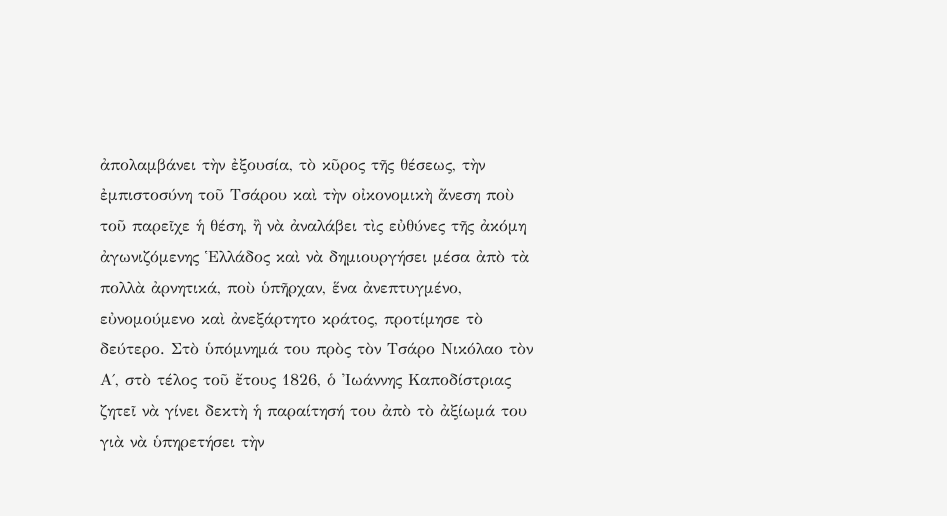ἀπολαμβάνει τὴν ἐξουσία, τὸ κῦρος τῆς θέσεως, τὴν ἐμπιστοσύνη τοῦ Τσάρου καὶ τὴν οἰκονομικὴ ἄνεση ποὺ τοῦ παρεῖχε ἡ θέση, ἢ νὰ ἀναλάβει τὶς εὐθύνες τῆς ἀκόμη ἀγωνιζόμενης Ἑλλάδος καὶ νὰ δημιουργήσει μέσα ἀπὸ τὰ πολλὰ ἀρνητικά, ποὺ ὑπῆρχαν, ἕνα ἀνεπτυγμένο, εὐνομούμενο καὶ ἀνεξάρτητο κράτος, προτίμησε τὸ δεύτερο. Στὸ ὑπόμνημά του πρὸς τὸν Τσάρο Νικόλαο τὸν Α΄, στὸ τέλος τοῦ ἔτους 1826, ὁ Ἰωάννης Καποδίστριας ζητεῖ νὰ γίνει δεκτὴ ἡ παραίτησή του ἀπὸ τὸ ἀξίωμά του γιὰ νὰ ὑπηρετήσει τὴν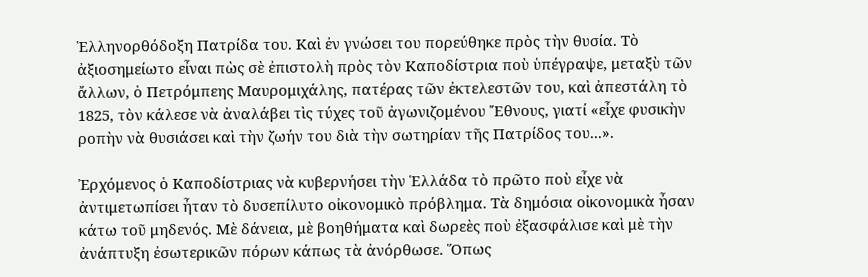Ἑλληνορθόδοξη Πατρίδα του. Καὶ ἐν γνώσει του πορεύθηκε πρὸς τὴν θυσία. Τὸ ἀξιοσημείωτο εἶναι πὼς σὲ ἐπιστολὴ πρὸς τὸν Καποδίστρια ποὺ ὑπέγραψε, μεταξὺ τῶν ἄλλων, ὁ Πετρόμπεης Μαυρομιχάλης, πατέρας τῶν ἐκτελεστῶν του, καὶ ἀπεστάλη τὸ 1825, τὸν κάλεσε νὰ ἀναλάβει τὶς τύχες τοῦ ἀγωνιζομένου Ἔθνους, γιατί «εἶχε φυσικὴν ροπὴν νὰ θυσιάσει καὶ τὴν ζωήν του διὰ τὴν σωτηρίαν τῆς Πατρίδος του...».

Ἐρχόμενος ὁ Καποδίστριας νὰ κυβερνήσει τὴν Ἑλλάδα τὸ πρῶτο ποὺ εἶχε νὰ ἀντιμετωπίσει ἦταν τὸ δυσεπίλυτο οἰκονομικὸ πρόβλημα. Τὰ δημόσια οἰκονομικὰ ἦσαν κάτω τοῦ μηδενός. Μὲ δάνεια, μὲ βοηθήματα καὶ δωρεὲς ποὺ ἐξασφάλισε καὶ μὲ τὴν ἀνάπτυξη ἐσωτερικῶν πόρων κάπως τὰ ἀνόρθωσε. Ὅπως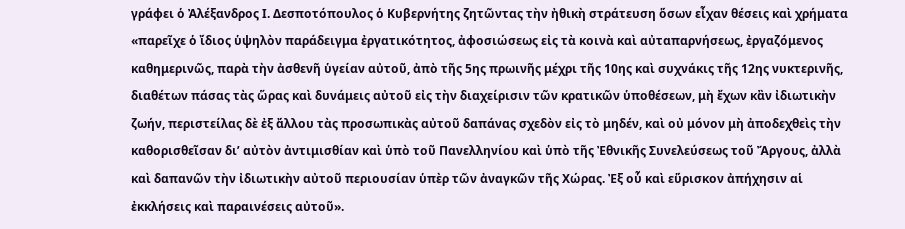γράφει ὁ Ἀλέξανδρος Ι. Δεσποτόπουλος ὁ Κυβερνήτης ζητῶντας τὴν ἠθικὴ στράτευση ὅσων εἶχαν θέσεις καὶ χρήματα «παρεῖχε ὁ ἴδιος ὑψηλὸν παράδειγμα ἐργατικότητος, ἀφοσιώσεως εἰς τὰ κοινὰ καὶ αὐταπαρνήσεως, ἐργαζόμενος καθημερινῶς, παρὰ τὴν ἀσθενῆ ὑγείαν αὐτοῦ, ἀπὸ τῆς 5ης πρωινῆς μέχρι τῆς 10ης καὶ συχνάκις τῆς 12ης νυκτερινῆς, διαθέτων πάσας τὰς ὥρας καὶ δυνάμεις αὐτοῦ εἰς τὴν διαχείρισιν τῶν κρατικῶν ὑποθέσεων, μὴ ἔχων κἂν ἰδιωτικὴν ζωήν, περιστείλας δὲ ἐξ ἄλλου τὰς προσωπικὰς αὐτοῦ δαπάνας σχεδὸν εἰς τὸ μηδέν, καὶ οὐ μόνον μὴ ἀποδεχθεὶς τὴν καθορισθεῖσαν δι’ αὐτὸν ἀντιμισθίαν καὶ ὑπὸ τοῦ Πανελληνίου καὶ ὑπὸ τῆς Ἐθνικῆς Συνελεύσεως τοῦ Ἄργους, ἀλλὰ καὶ δαπανῶν τὴν ἰδιωτικὴν αὐτοῦ περιουσίαν ὑπὲρ τῶν ἀναγκῶν τῆς Χώρας. Ἐξ οὗ καὶ εὕρισκον ἀπήχησιν αἱ ἐκκλήσεις καὶ παραινέσεις αὐτοῦ».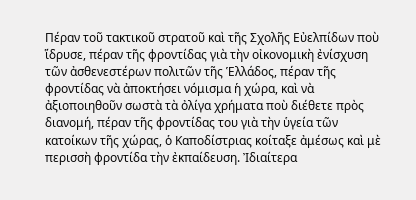Πέραν τοῦ τακτικοῦ στρατοῦ καὶ τῆς Σχολῆς Εὐελπίδων ποὺ ἵδρυσε, πέραν τῆς φροντίδας γιὰ τὴν οἰκονομικὴ ἐνίσχυση τῶν ἀσθενεστέρων πολιτῶν τῆς Ἑλλάδος, πέραν τῆς φροντίδας νὰ ἀποκτήσει νόμισμα ἡ χώρα, καὶ νὰ ἀξιοποιηθοῦν σωστὰ τὰ ὀλίγα χρήματα ποὺ διέθετε πρὸς διανομή, πέραν τῆς φροντίδας του γιὰ τὴν ὑγεία τῶν κατοίκων τῆς χώρας, ὁ Καποδίστριας κοίταξε ἀμέσως καὶ μὲ περισσὴ φροντίδα τὴν ἐκπαίδευση. Ἰδιαίτερα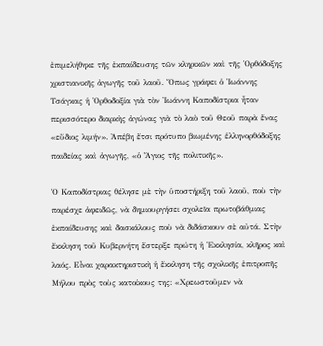ἐπιμελήθηκε τῆς ἐκπαίδευσης τῶν κληρικῶν καὶ τῆς Ὀρθόδοξης χριστιανικῆς ἀγωγῆς τοῦ λαοῦ. Ὅπως γράφει ὁ Ἰωάννης Τσάγκας ἡ Ὀρθοδοξία γιὰ τὸν Ἰωάννη Καποδίστρια ἦταν περισσότερο διαρκὴς ἀγώνας γιὰ τὸ λαὸ τοῦ Θεοῦ παρὰ ἕνας «εὔδιος λιμήν». Ἀπέβη ἔτσι πρότυπο βιωμένης ἑλληνορθόδοξης παιδείας καὶ ἀγωγῆς, «ὁ Ἅγιος τῆς πολιτικῆς».

Ὁ Καποδίστριας θέλησε μὲ τὴν ὑποστήριξη τοῦ λαοῦ, ποὺ τὴν παρέσχε ἀφειδῶς, νὰ δημιουργήσει σχολεῖα πρωτοβάθμιας ἐκπαίδευσης καὶ δασκάλους ποὺ νὰ διδάσκουν σὲ αὐτά. Στὴν ἔκκληση τοῦ Κυβερνήτη ἔστερξε πρώτη ἡ Ἐκκλησία, κλῆρος καὶ λαός. Εἶναι χαρακτηριστικὴ ἡ ἔκκληση τῆς σχολικῆς ἐπιτροπῆς Μήλου πρὸς τοὺς κατοίκους της: «Χρεωστοῦμεν νὰ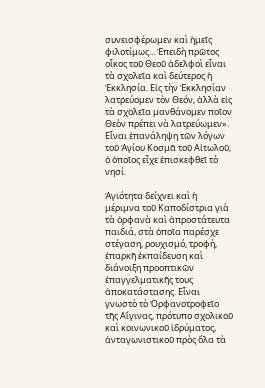συνεισφέρωμεν καὶ ἡμεῖς φιλοτίμως... Ἐπειδὴ πρῶτος οἶκος τοῦ Θεοῦ ἀδελφοὶ εἶναι τὰ σχολεῖα καὶ δεύτερος ἡ Ἐκκλησία. Εἰς τὴν Ἐκκλησίαν λατρεύομεν τὸν Θεόν, ἀλλὰ εἰς τὰ σχολεῖα μανθάνομεν ποῖον Θεὸν πρέπει νὰ λατρεύωμεν». Εἶναι ἐπανάληψη τῶν λόγων τοῦ Ἁγίου Κοσμᾶ τοῦ Αἰτωλοῦ, ὁ ὁποῖος εἶχε ἐπισκεφθεῖ τὸ νησί.

Ἁγιότητα δείχνει καὶ ἡ μέριμνα τοῦ Καποδίστρια γιὰ τὰ ὀρφανὰ καὶ ἀπροστάτευτα παιδιά, στὰ ὁποῖα παρέσχε στέγαση, ρουχισμό, τροφή, ἐπαρκῆ ἐκπαίδευση καὶ διάνοιξη προοπτικῶν ἐπαγγελματικῆς τους ἀποκατάστασης. Εἶναι γνωστὸ τὸ Ὀρφανοτροφεῖο τῆς Αἴγινας, πρότυπο σχολικοῦ καὶ κοινωνικοῦ ἱδρύματος, ἀνταγωνιστικοῦ πρὸς ὅλα τὰ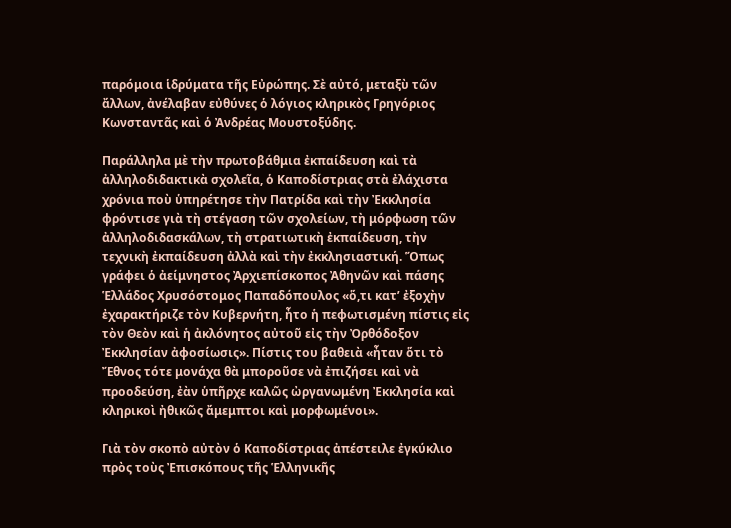παρόμοια ἱδρύματα τῆς Εὐρώπης. Σὲ αὐτό, μεταξὺ τῶν ἄλλων, ἀνέλαβαν εὐθύνες ὁ λόγιος κληρικὸς Γρηγόριος Κωνσταντᾶς καὶ ὁ Ἀνδρέας Μουστοξύδης.

Παράλληλα μὲ τὴν πρωτοβάθμια ἐκπαίδευση καὶ τὰ ἀλληλοδιδακτικὰ σχολεῖα, ὁ Καποδίστριας στὰ ἐλάχιστα χρόνια ποὺ ὑπηρέτησε τὴν Πατρίδα καὶ τὴν Ἐκκλησία φρόντισε γιὰ τὴ στέγαση τῶν σχολείων, τὴ μόρφωση τῶν ἀλληλοδιδασκάλων, τὴ στρατιωτικὴ ἐκπαίδευση, τὴν τεχνικὴ ἐκπαίδευση ἀλλὰ καὶ τὴν ἐκκλησιαστική. Ὅπως γράφει ὁ ἀείμνηστος Ἀρχιεπίσκοπος Ἀθηνῶν καὶ πάσης Ἑλλάδος Χρυσόστομος Παπαδόπουλος «ὅ,τι κατ’ ἐξοχὴν ἐχαρακτήριζε τὸν Κυβερνήτη, ἦτο ἡ πεφωτισμένη πίστις εἰς τὸν Θεὸν καὶ ἡ ἀκλόνητος αὐτοῦ εἰς τὴν Ὀρθόδοξον Ἐκκλησίαν ἀφοσίωσις». Πίστις του βαθειὰ «ἦταν ὅτι τὸ Ἔθνος τότε μονάχα θὰ μποροῦσε νὰ ἐπιζήσει καὶ νὰ προοδεύση, ἐὰν ὑπῆρχε καλῶς ὠργανωμένη Ἐκκλησία καὶ κληρικοὶ ἠθικῶς ἄμεμπτοι καὶ μορφωμένοι».

Γιὰ τὸν σκοπὸ αὐτὸν ὁ Καποδίστριας ἀπέστειλε ἐγκύκλιο πρὸς τοὺς Ἐπισκόπους τῆς Ἑλληνικῆς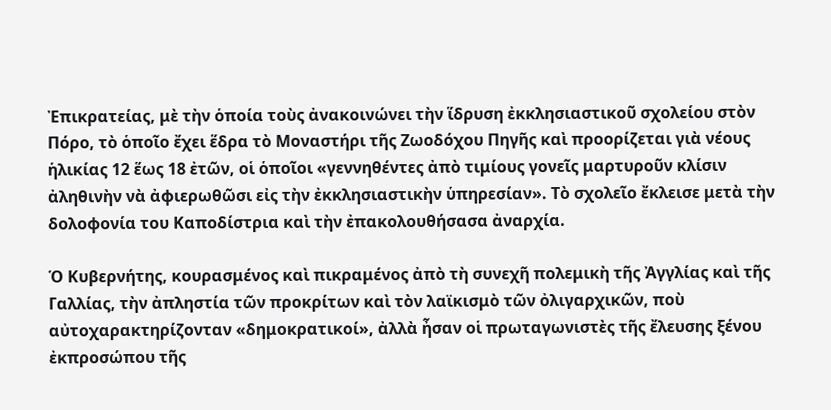Ἐπικρατείας, μὲ τὴν ὁποία τοὺς ἀνακοινώνει τὴν ἵδρυση ἐκκλησιαστικοῦ σχολείου στὸν Πόρο, τὸ ὁποῖο ἔχει ἕδρα τὸ Μοναστήρι τῆς Ζωοδόχου Πηγῆς καὶ προορίζεται γιὰ νέους ἡλικίας 12 ἕως 18 ἐτῶν, οἱ ὁποῖοι «γεννηθέντες ἀπὸ τιμίους γονεῖς μαρτυροῦν κλίσιν ἀληθινὴν νὰ ἀφιερωθῶσι εἰς τὴν ἐκκλησιαστικὴν ὑπηρεσίαν». Τὸ σχολεῖο ἔκλεισε μετὰ τὴν δολοφονία του Καποδίστρια καὶ τὴν ἐπακολουθήσασα ἀναρχία.

Ὁ Κυβερνήτης, κουρασμένος καὶ πικραμένος ἀπὸ τὴ συνεχῆ πολεμικὴ τῆς Ἀγγλίας καὶ τῆς Γαλλίας, τὴν ἀπληστία τῶν προκρίτων καὶ τὸν λαϊκισμὸ τῶν ὀλιγαρχικῶν, ποὺ αὐτοχαρακτηρίζονταν «δημοκρατικοί», ἀλλὰ ἦσαν οἱ πρωταγωνιστὲς τῆς ἔλευσης ξένου ἐκπροσώπου τῆς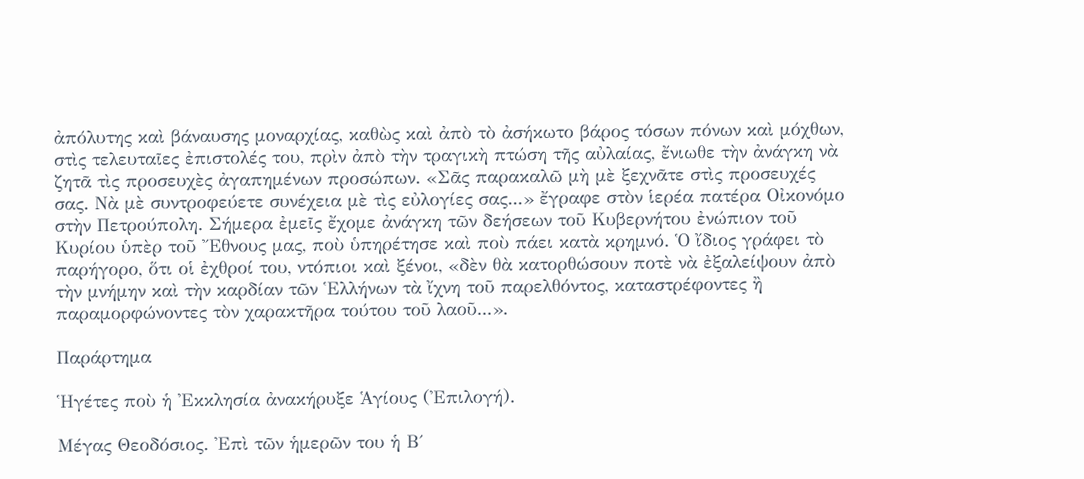ἀπόλυτης καὶ βάναυσης μοναρχίας, καθὼς καὶ ἀπὸ τὸ ἀσήκωτο βάρος τόσων πόνων καὶ μόχθων, στὶς τελευταῖες ἐπιστολές του, πρὶν ἀπὸ τὴν τραγικὴ πτώση τῆς αὐλαίας, ἔνιωθε τὴν ἀνάγκη νὰ ζητᾶ τὶς προσευχὲς ἀγαπημένων προσώπων. «Σᾶς παρακαλῶ μὴ μὲ ξεχνᾶτε στὶς προσευχές σας. Νὰ μὲ συντροφεύετε συνέχεια μὲ τὶς εὐλογίες σας...» ἔγραφε στὸν ἱερέα πατέρα Οἰκονόμο στὴν Πετρούπολη. Σήμερα ἐμεῖς ἔχομε ἀνάγκη τῶν δεήσεων τοῦ Κυβερνήτου ἐνώπιον τοῦ Κυρίου ὑπὲρ τοῦ Ἔθνους μας, ποὺ ὑπηρέτησε καὶ ποὺ πάει κατὰ κρημνό. Ὁ ἴδιος γράφει τὸ παρήγορο, ὅτι οἱ ἐχθροί του, ντόπιοι καὶ ξένοι, «δὲν θὰ κατορθώσουν ποτὲ νὰ ἐξαλείψουν ἀπὸ τὴν μνήμην καὶ τὴν καρδίαν τῶν Ἑλλήνων τὰ ἴχνη τοῦ παρελθόντος, καταστρέφοντες ἢ παραμορφώνοντες τὸν χαρακτῆρα τούτου τοῦ λαοῦ...».

Παράρτημα

Ἡγέτες ποὺ ἡ Ἐκκλησία ἀνακήρυξε Ἁγίους (Ἐπιλογή).

Μέγας Θεοδόσιος. Ἐπὶ τῶν ἡμερῶν του ἡ Β΄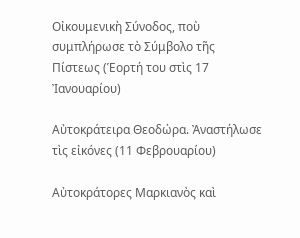Οἰκουμενικὴ Σύνοδος, ποὺ συμπλήρωσε τὸ Σύμβολο τῆς Πίστεως (Ἑορτή του στὶς 17 Ἰανουαρίου)

Αὐτοκράτειρα Θεοδώρα. Ἀναστήλωσε τὶς εἰκόνες (11 Φεβρουαρίου)

Αὐτοκράτορες Μαρκιανὸς καὶ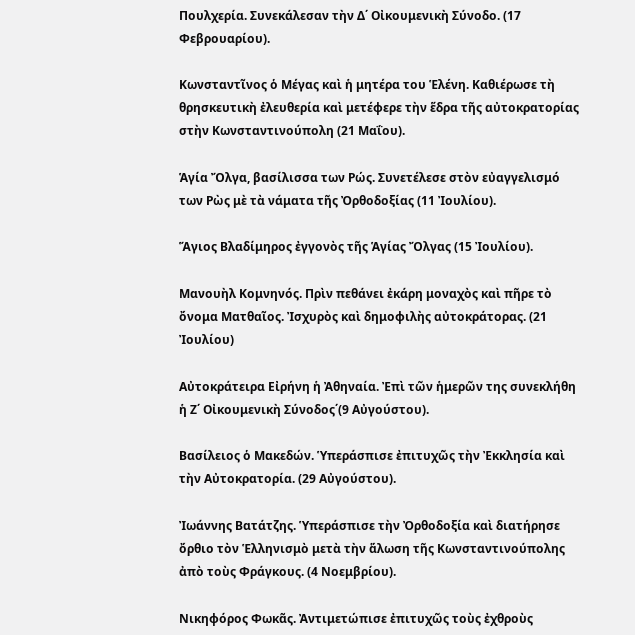Πουλχερία. Συνεκάλεσαν τὴν Δ΄ Οἰκουμενικὴ Σύνοδο. (17 Φεβρουαρίου).

Κωνσταντῖνος ὁ Μέγας καὶ ἡ μητέρα του Ἑλένη. Καθιέρωσε τὴ θρησκευτικὴ ἐλευθερία καὶ μετέφερε τὴν ἕδρα τῆς αὐτοκρατορίας στὴν Κωνσταντινούπολη (21 Μαΐου).

Ἁγία Ὄλγα, βασίλισσα των Ρώς. Συνετέλεσε στὸν εὐαγγελισμό των Ρὼς μὲ τὰ νάματα τῆς Ὀρθοδοξίας (11 Ἰουλίου).

Ἅγιος Βλαδίμηρος ἐγγονὸς τῆς Ἁγίας Ὄλγας (15 Ἰουλίου).

Μανουὴλ Κομνηνός. Πρὶν πεθάνει ἐκάρη μοναχὸς καὶ πῆρε τὸ ὄνομα Ματθαῖος. Ἰσχυρὸς καὶ δημοφιλὴς αὐτοκράτορας. (21 Ἰουλίου)

Αὐτοκράτειρα Εἰρήνη ἡ Ἀθηναία. Ἐπὶ τῶν ἡμερῶν της συνεκλήθη ἡ Ζ΄ Οἰκουμενικὴ Σύνοδος΄(9 Αὐγούστου).

Βασίλειος ὁ Μακεδών. Ὑπεράσπισε ἐπιτυχῶς τὴν Ἐκκλησία καὶ τὴν Αὐτοκρατορία. (29 Αὐγούστου).

Ἰωάννης Βατάτζης. Ὑπεράσπισε τὴν Ὀρθοδοξία καὶ διατήρησε ὄρθιο τὸν Ἑλληνισμὸ μετὰ τὴν ἅλωση τῆς Κωνσταντινούπολης ἀπὸ τοὺς Φράγκους. (4 Νοεμβρίου).

Νικηφόρος Φωκᾶς. Ἀντιμετώπισε ἐπιτυχῶς τοὺς ἐχθροὺς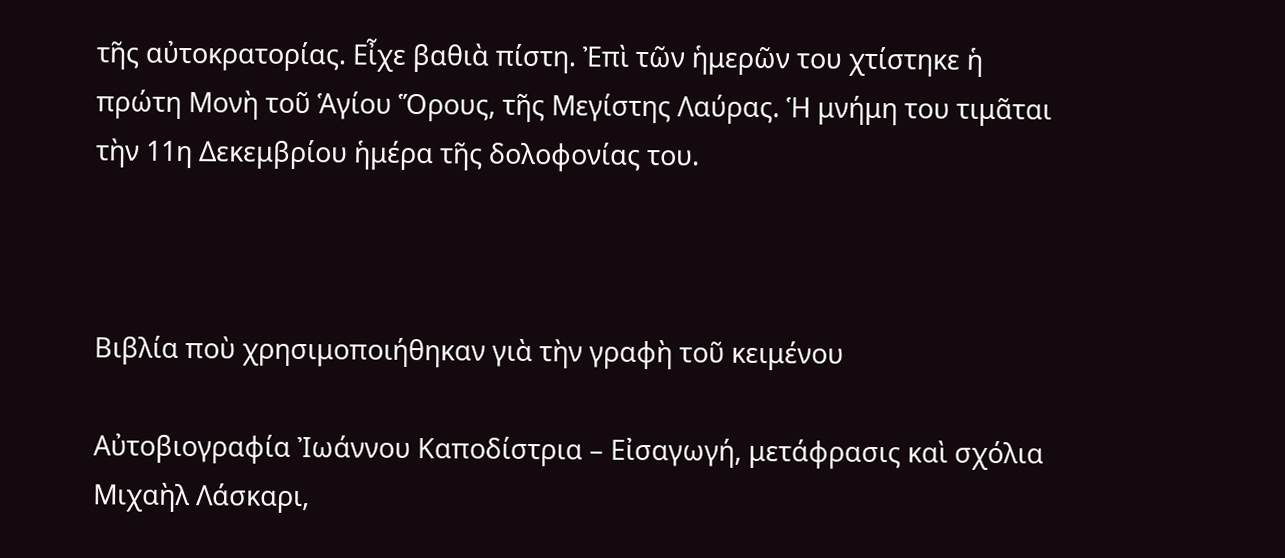τῆς αὐτοκρατορίας. Εἶχε βαθιὰ πίστη. Ἐπὶ τῶν ἡμερῶν του χτίστηκε ἡ πρώτη Μονὴ τοῦ Ἁγίου Ὅρους, τῆς Μεγίστης Λαύρας. Ἡ μνήμη του τιμᾶται τὴν 11η Δεκεμβρίου ἡμέρα τῆς δολοφονίας του.



Βιβλία ποὺ χρησιμοποιήθηκαν γιὰ τὴν γραφὴ τοῦ κειμένου

Αὐτοβιογραφία Ἰωάννου Καποδίστρια – Εἰσαγωγή, μετάφρασις καὶ σχόλια Μιχαὴλ Λάσκαρι,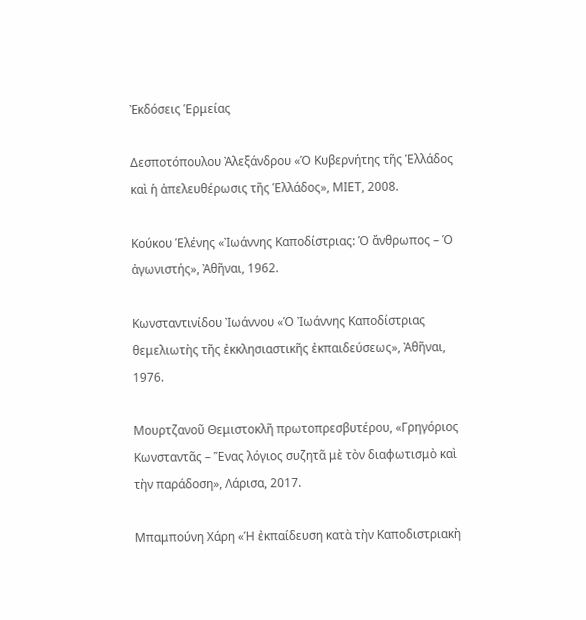Ἐκδόσεις Ἑρμείας

Δεσποτόπουλου Ἀλεξάνδρου «Ὁ Κυβερνήτης τῆς Ἑλλάδος καὶ ἡ ἀπελευθέρωσις τῆς Ἑλλάδος», ΜΙΕΤ, 2008.

Κούκου Ἑλένης «Ἰωάννης Καποδίστριας: Ὁ ἄνθρωπος – Ὁ ἀγωνιστής», Ἀθῆναι, 1962.

Κωνσταντινίδου Ἰωάννου «Ὁ Ἰωάννης Καποδίστριας θεμελιωτὴς τῆς ἐκκλησιαστικῆς ἐκπαιδεύσεως», Ἀθῆναι, 1976.

Μουρτζανοῦ Θεμιστοκλῆ πρωτοπρεσβυτέρου, «Γρηγόριος Κωνσταντᾶς – Ἕνας λόγιος συζητᾶ μὲ τὸν διαφωτισμὸ καὶ τὴν παράδοση», Λάρισα, 2017.

Μπαμπούνη Χάρη «Ἡ ἐκπαίδευση κατὰ τὴν Καποδιστριακὴ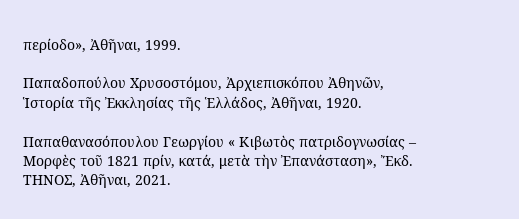περίοδο», Ἀθῆναι, 1999.

Παπαδοπούλου Χρυσοστόμου, Ἀρχιεπισκόπου Ἀθηνῶν, Ἱστορία τῆς Ἐκκλησίας τῆς Ἑλλάδος, Ἀθῆναι, 1920.

Παπαθανασόπουλου Γεωργίου « Κιβωτὸς πατριδογνωσίας – Μορφὲς τοῦ 1821 πρίν, κατά, μετὰ τὴν Ἐπανάσταση», Ἔκδ. ΤΗΝΟΣ, Ἀθῆναι, 2021.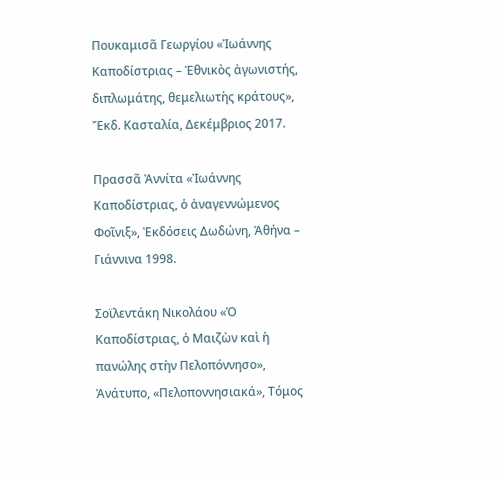Πουκαμισᾶ Γεωργίου «Ἰωάννης Καποδίστριας – Ἐθνικὸς ἀγωνιστής, διπλωμάτης, θεμελιωτὴς κράτους», Ἔκδ. Κασταλία, Δεκέμβριος 2017.

Πρασσᾶ Ἀννίτα «Ἰωάννης Καποδίστριας, ὁ ἀναγεννώμενος Φοῖνιξ», Ἐκδόσεις Δωδώνη, Ἀθήνα – Γιάννινα 1998.

Σοϊλεντάκη Νικολάου «Ὁ Καποδίστριας, ὁ Μαιζὼν καὶ ἡ πανώλης στὴν Πελοπόννησο», Ἀνάτυπο, «Πελοποννησιακά», Τόμος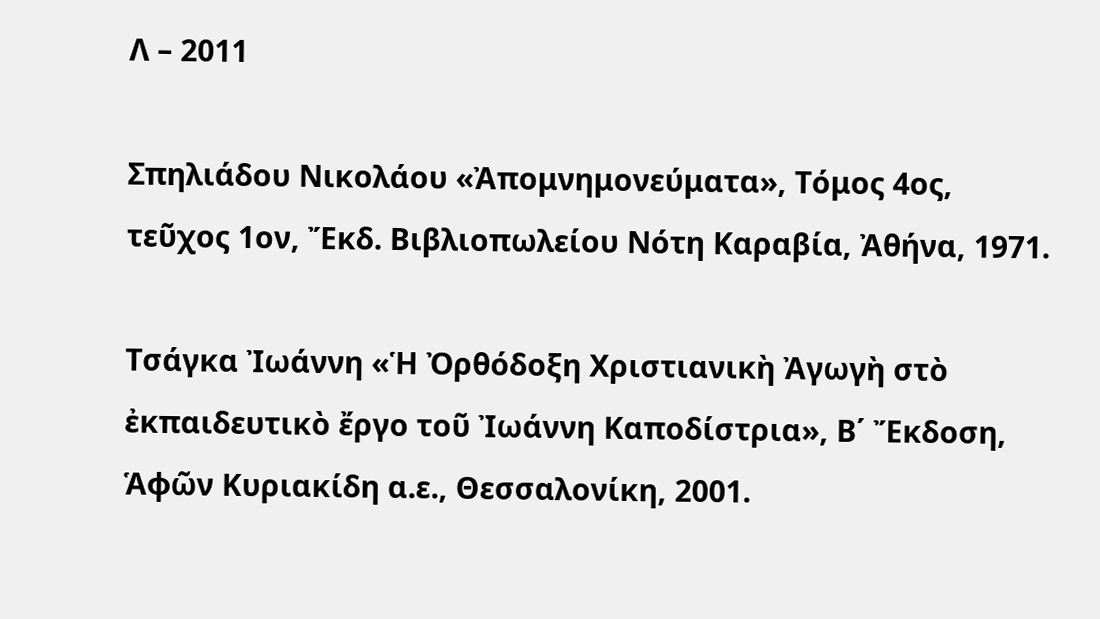Λ – 2011

Σπηλιάδου Νικολάου «Ἀπομνημονεύματα», Τόμος 4ος, τεῦχος 1ον, Ἔκδ. Βιβλιοπωλείου Νότη Καραβία, Ἀθήνα, 1971.

Τσάγκα Ἰωάννη «Ἡ Ὀρθόδοξη Χριστιανικὴ Ἀγωγὴ στὸ ἐκπαιδευτικὸ ἔργο τοῦ Ἰωάννη Καποδίστρια», Β΄ Ἔκδοση, Ἁφῶν Κυριακίδη α.ε., Θεσσαλονίκη, 2001.